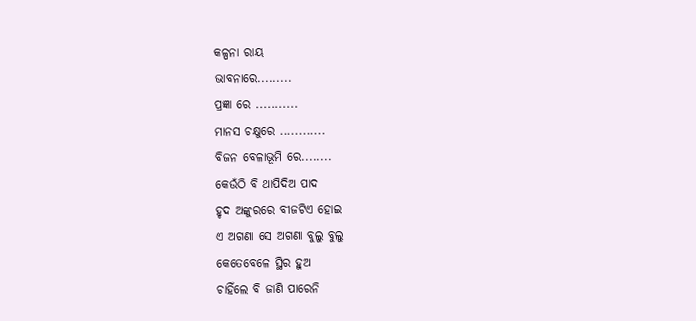କଳ୍ପନା ରାୟ
ଭାବନାରେ.........
ପ୍ରଜ୍ଞା ରେ ...........
ମାନସ ଚକ୍ଷୁରେ ............
ବିଜନ ବେଳାଭୂମି ରେ........
କେଉଁଠି ବି ଥାପିଦିଅ ପାଦ
ହୃଦ ଅଙ୍କୁରରେ ବୀଜଟିଏ ହୋଇ
ଏ ଅଗଣା ସେ ଅଗଣା ବୁଲୁ ବୁଲୁ
କେତେବେଳେ ସ୍ଥିର ହୁଅ
ଚାହିଁଲେ ବି ଜାଣି ପାରେନି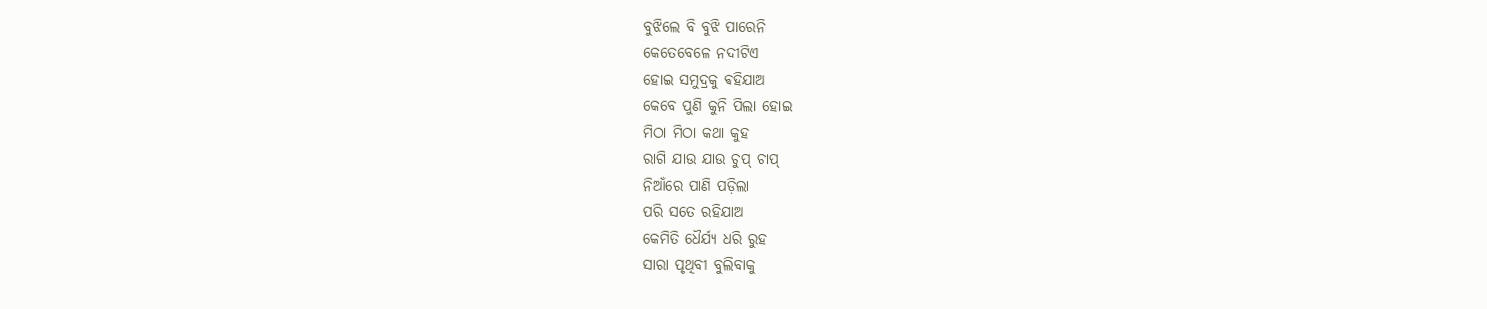ବୁଝିଲେ ବି ବୁଝି ପାରେନି
କେତେବେଳେ ନଦୀଟିଏ
ହୋଇ ସମୁଦ୍ରକୁ ଵହିଯାଅ
କେବେ ପୁଣି କୁନି ପିଲା ହୋଇ
ମିଠା ମିଠା କଥା କୁହ
ରାଗି ଯାଉ ଯାଉ ଚୁପ୍ ଚାପ୍
ନିଆଁରେ ପାଣି ପଡ଼ିଲା
ପରି ସତେ ରହିଯାଅ
କେମିତି ଧୈର୍ଯ୍ୟ ଧରି ରୁହ
ସାରା ପୃଥିବୀ ବୁଲିବାକୁ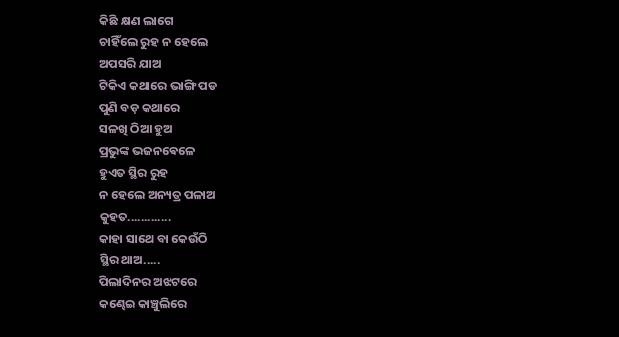କିଛି କ୍ଷଣ ଲାଗେ
ଚାହିଁଲେ ରୁହ ନ ହେଲେ
ଅପସରି ଯାଅ
ଟିକିଏ କଥାରେ ଭାଙ୍ଗି ପଡ
ପୁଣି ବଡ଼ କଥାରେ
ସଳଖି ଠିଆ ହୁଅ
ପ୍ରଭୁଙ୍କ ଭଜନଵେଳେ
ହୁଏତ ସ୍ଥିର ରୁହ
ନ ହେଲେ ଅନ୍ୟତ୍ର ପଳାଅ
କୁହତ.............
କାହା ସାଥେ ବା କେଉଁଠି
ସ୍ଥିର ଥାଅ.....
ପିଲାଦିନର ଅଝଟରେ
କଣ୍ଢେଇ କାଞ୍ଚୁଲିରେ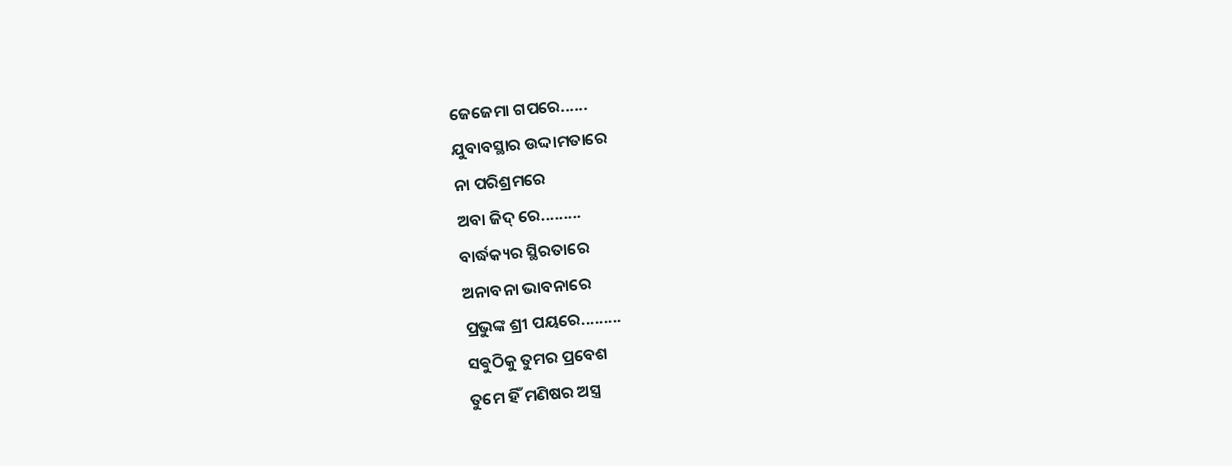ଜେଜେମା ଗପରେ......
ଯୁବାବସ୍ଥାର ଉଦ୍ଦାମତାରେ
ନା ପରିଶ୍ରମରେ
ଅବା ଜିଦ୍ ରେ.........
ବାର୍ଦ୍ଧକ୍ୟର ସ୍ଥିରତାରେ
ଅନାବନା ଭାବନାରେ
ପ୍ରଭୁଙ୍କ ଶ୍ରୀ ପୟରେ.........
ସଵୁଠିକୁ ତୁମର ପ୍ରବେଶ
ତୁମେ ହିଁ ମଣିଷର ଅସ୍ତ୍ର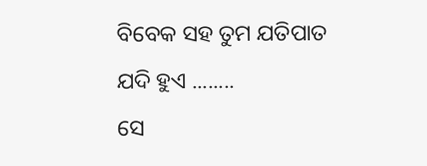ବିବେକ ସହ ତୁମ ଯତିପାତ
ଯଦି ହୁଏ ........
ସେ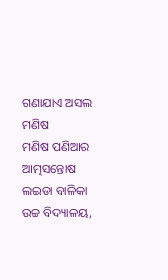ଗଣାଯାଏ ଅସଲ ମଣିଷ
ମଣିଷ ପଣିଆର ଆତ୍ମସନ୍ତୋଷ
ଲଇଡା ବାଳିକା ଉଚ୍ଚ ବିଦ୍ୟାଳୟ,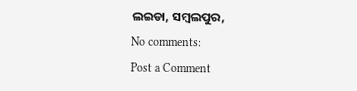ଲଇଡା, ସମ୍ବଲପୁର,
No comments:
Post a Comment